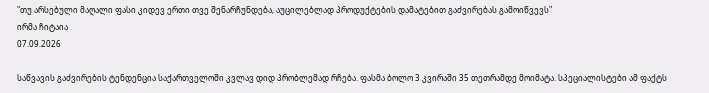"თუ არსებული მაღალი ფასი კიდევ ერთი თვე შენარჩუნდება, აუცილებლად პროდუქტების დამატებით გაძვირებას გამოიწვევს"
ირმა ჩიტაია
07.09.2026

საწვავის გაძვირების ტენდენცია საქართველოში კვლავ დიდ პრობლემად რჩება. ფასმა ბოლო 3 კვირაში 35 თეთრამდე მოიმატა. სპეციალისტები ამ ფაქტს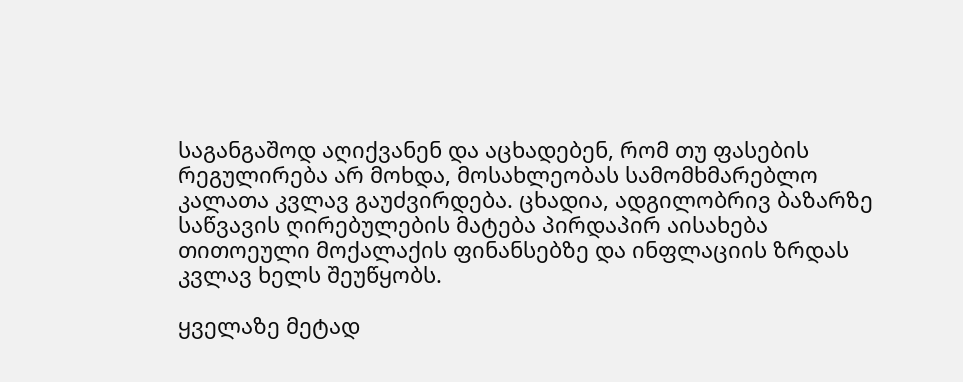საგანგაშოდ აღიქვანენ და აცხადებენ, რომ თუ ფასების რეგულირება არ მოხდა, მოსახლეობას სამომხმარებლო კალათა კვლავ გაუძვირდება. ცხადია, ადგილობრივ ბაზარზე საწვავის ღირებულების მატება პირდაპირ აისახება თითოეული მოქალაქის ფინანსებზე და ინფლაციის ზრდას კვლავ ხელს შეუწყობს.

ყველაზე მეტად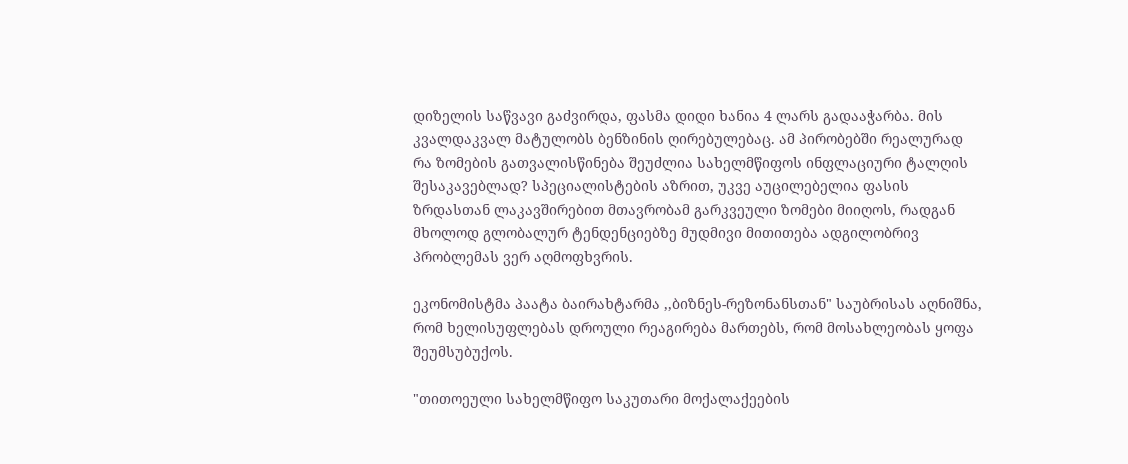დიზელის საწვავი გაძვირდა, ფასმა დიდი ხანია 4 ლარს გადააჭარბა. მის კვალდაკვალ მატულობს ბენზინის ღირებულებაც. ამ პირობებში რეალურად რა ზომების გათვალისწინება შეუძლია სახელმწიფოს ინფლაციური ტალღის შესაკავებლად? სპეციალისტების აზრით, უკვე აუცილებელია ფასის ზრდასთან ლაკავშირებით მთავრობამ გარკვეული ზომები მიიღოს, რადგან მხოლოდ გლობალურ ტენდენციებზე მუდმივი მითითება ადგილობრივ პრობლემას ვერ აღმოფხვრის.

ეკონომისტმა პაატა ბაირახტარმა ,,ბიზნეს-რეზონანსთან" საუბრისას აღნიშნა, რომ ხელისუფლებას დროული რეაგირება მართებს, რომ მოსახლეობას ყოფა შეუმსუბუქოს.

"თითოეული სახელმწიფო საკუთარი მოქალაქეების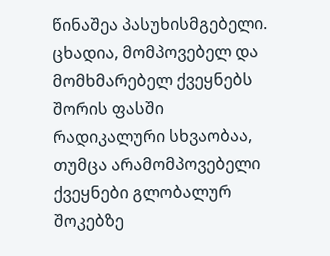წინაშეა პასუხისმგებელი. ცხადია, მომპოვებელ და მომხმარებელ ქვეყნებს შორის ფასში რადიკალური სხვაობაა, თუმცა არამომპოვებელი ქვეყნები გლობალურ შოკებზე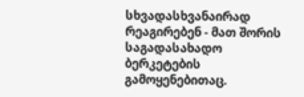სხვადასხვანაირად რეაგირებენ - მათ შორის საგადასახადო ბერკეტების გამოყენებითაც.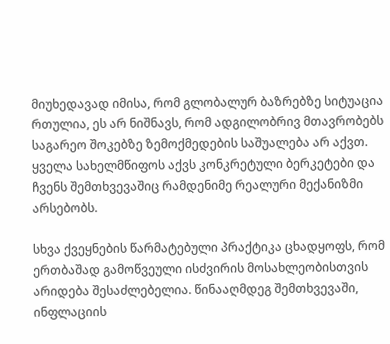მიუხედავად იმისა, რომ გლობალურ ბაზრებზე სიტუაცია რთულია, ეს არ ნიშნავს, რომ ადგილობრივ მთავრობებს საგარეო შოკებზე ზემოქმედების საშუალება არ აქვთ. ყველა სახელმწიფოს აქვს კონკრეტული ბერკეტები და ჩვენს შემთხვევაშიც რამდენიმე რეალური მექანიზმი არსებობს.

სხვა ქვეყნების წარმატებული პრაქტიკა ცხადყოფს, რომ ერთბაშად გამოწვეული ისძვირის მოსახლეობისთვის არიდება შესაძლებელია. წინააღმდეგ შემთხვევაში, ინფლაციის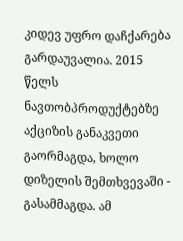კიდევ უფრო დაჩქარება გარდაუვალია. 2015 წელს ნავთობპროდუქტებზე აქციზის განაკვეთი გაორმაგდა, ხოლო დიზელის შემთხვევაში - გასამმაგდა. ამ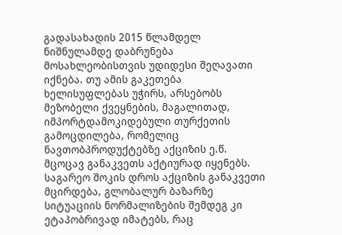გადასახადის 2015 წლამდელ ნიშნულამდე დაბრუნება მოსახლეობისთვის უდიდესი შეღავათი იქნება. თუ ამის გაკეთება ხელისუფლებას უჭირს, არსებობს მეზობელი ქვეყნების, მაგალითად, იმპორტდამოკიდებული თურქეთის გამოცდილება, რომელიც ნავთობპროდუქტებზე აქციზის ე.წ. მცოცავ განაკვეთს აქტიურად იყენებს. საგარეო შოკის დროს აქციზის განაკვეთი მცირდება, გლობალურ ბაზარზე სიტუაციის ნორმალიზების შემდეგ კი ეტაპობრივად იმატებს, რაც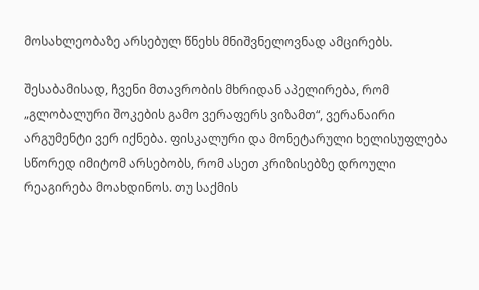მოსახლეობაზე არსებულ წნეხს მნიშვნელოვნად ამცირებს.

შესაბამისად, ჩვენი მთავრობის მხრიდან აპელირება, რომ „გლობალური შოკების გამო ვერაფერს ვიზამთ“, ვერანაირი არგუმენტი ვერ იქნება. ფისკალური და მონეტარული ხელისუფლება სწორედ იმიტომ არსებობს, რომ ასეთ კრიზისებზე დროული რეაგირება მოახდინოს. თუ საქმის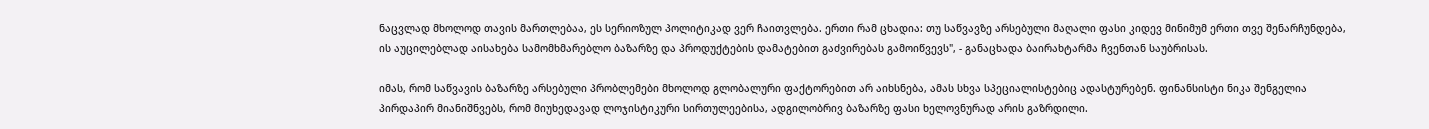ნაცვლად მხოლოდ თავის მართლებაა, ეს სერიოზულ პოლიტიკად ვერ ჩაითვლება. ერთი რამ ცხადია: თუ საწვავზე არსებული მაღალი ფასი კიდევ მინიმუმ ერთი თვე შენარჩუნდება, ის აუცილებლად აისახება სამომხმარებლო ბაზარზე და პროდუქტების დამატებით გაძვირებას გამოიწვევს", - განაცხადა ბაირახტარმა ჩვენთან საუბრისას.

იმას, რომ საწვავის ბაზარზე არსებული პრობლემები მხოლოდ გლობალური ფაქტორებით არ აიხსნება, ამას სხვა სპეციალისტებიც ადასტურებენ. ფინანსისტი ნიკა შენგელია პირდაპირ მიანიშნვებს, რომ მიუხედავად ლოჯისტიკური სირთულეებისა, ადგილობრივ ბაზარზე ფასი ხელოვნურად არის გაზრდილი.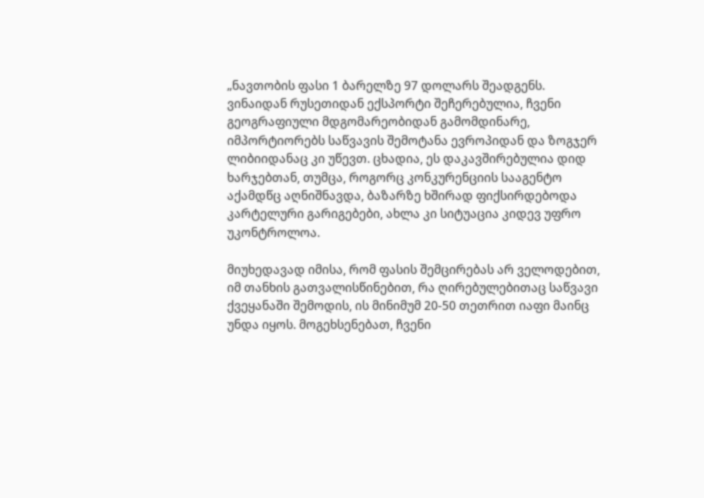„ნავთობის ფასი 1 ბარელზე 97 დოლარს შეადგენს. ვინაიდან რუსეთიდან ექსპორტი შეჩერებულია, ჩვენი გეოგრაფიული მდგომარეობიდან გამომდინარე, იმპორტიორებს საწვავის შემოტანა ევროპიდან და ზოგჯერ ლიბიიდანაც კი უწევთ. ცხადია, ეს დაკავშირებულია დიდ ხარჯებთან, თუმცა, როგორც კონკურენციის სააგენტო აქამდწც აღნიშნავდა, ბაზარზე ხშირად ფიქსირდებოდა კარტელური გარიგებები, ახლა კი სიტუაცია კიდევ უფრო უკონტროლოა.

მიუხედავად იმისა, რომ ფასის შემცირებას არ ველოდებით, იმ თანხის გათვალისწინებით, რა ღირებულებითაც საწვავი ქვეყანაში შემოდის, ის მინიმუმ 20-50 თეთრით იაფი მაინც უნდა იყოს. მოგეხსენებათ, ჩვენი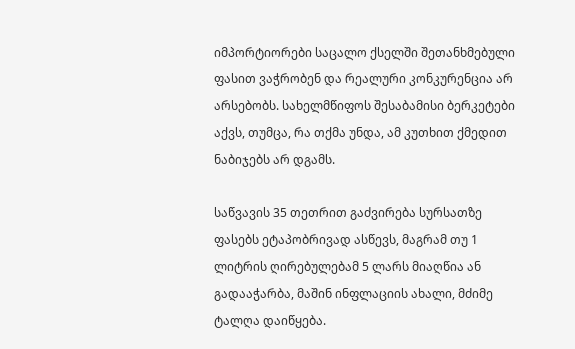იმპორტიორები საცალო ქსელში შეთანხმებული ფასით ვაჭრობენ და რეალური კონკურენცია არ არსებობს. სახელმწიფოს შესაბამისი ბერკეტები აქვს, თუმცა, რა თქმა უნდა, ამ კუთხით ქმედით ნაბიჯებს არ დგამს.

საწვავის 35 თეთრით გაძვირება სურსათზე ფასებს ეტაპობრივად ასწევს, მაგრამ თუ 1 ლიტრის ღირებულებამ 5 ლარს მიაღწია ან გადააჭარბა, მაშინ ინფლაციის ახალი, მძიმე ტალღა დაიწყება.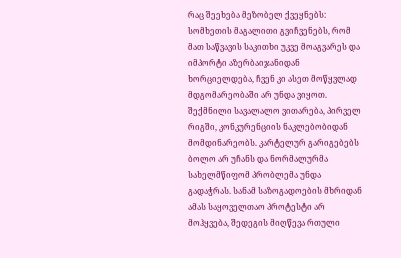რაც შეეხება მეზობელ ქვეყნებს: სომხეთის მაგალითი გვიჩვენებს, რომ მათ საწვავის საკითხი უკვე მოაგვარეს და იმპორტი აზერბაიჯანიდან ხორციელდება, ჩვენ კი ასეთ მოწყვლად მდგომარეობაში არ უნდა ვიყოთ. შექმნილი სავალალო ვითარება, პირველ რიგში, კონკურენციის ნაკლებობიდან მომდინარეობს. კარტელურ გარიგებებს ბოლო არ უჩანს და ნორმალურმა სახელმწიფომ პრობლემა უნდა გადაჭრას. სანამ საზოგადოების მხრიდან ამას საყოველთაო პროტესტი არ მოჰყვება, შედეგის მიღწევა რთული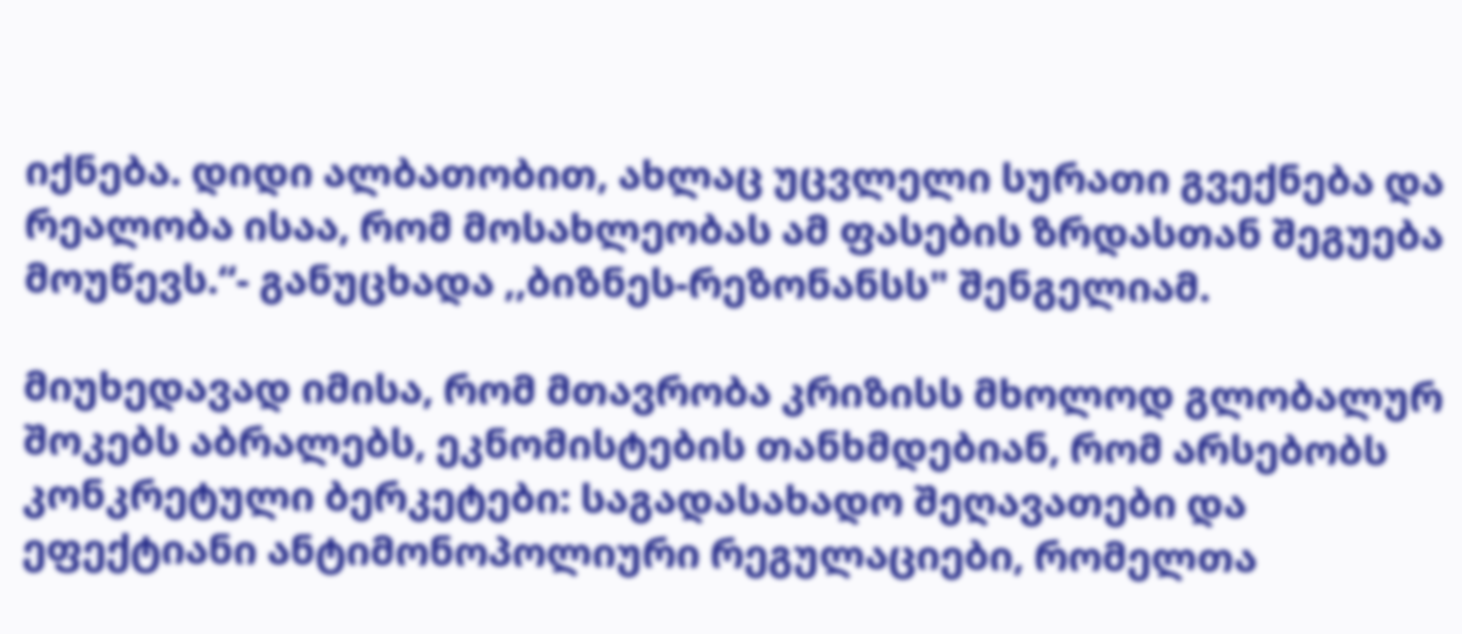იქნება. დიდი ალბათობით, ახლაც უცვლელი სურათი გვექნება და რეალობა ისაა, რომ მოსახლეობას ამ ფასების ზრდასთან შეგუება მოუწევს.“- განუცხადა ,,ბიზნეს-რეზონანსს" შენგელიამ.

მიუხედავად იმისა, რომ მთავრობა კრიზისს მხოლოდ გლობალურ შოკებს აბრალებს, ეკნომისტების თანხმდებიან, რომ არსებობს კონკრეტული ბერკეტები: საგადასახადო შეღავათები და ეფექტიანი ანტიმონოპოლიური რეგულაციები, რომელთა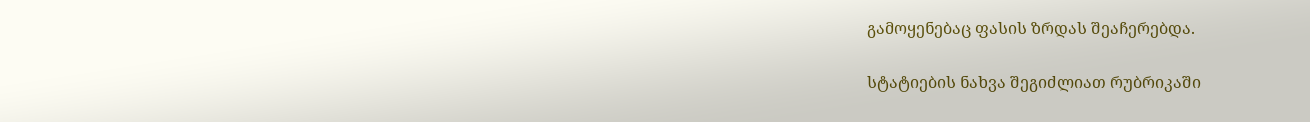გამოყენებაც ფასის ზრდას შეაჩერებდა.

სტატიების ნახვა შეგიძლიათ რუბრიკაში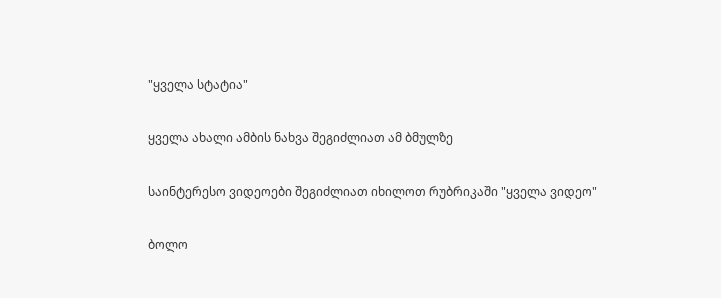"ყველა სტატია"

ყველა ახალი ამბის ნახვა შეგიძლიათ ამ ბმულზე

საინტერესო ვიდეოები შეგიძლიათ იხილოთ რუბრიკაში "ყველა ვიდეო"

ბოლო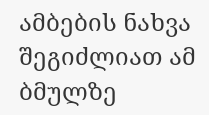ამბების ნახვა შეგიძლიათ ამ ბმულზე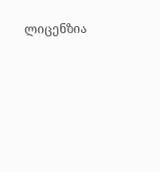ლიცენზია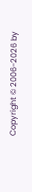Copyright © 2006-2026 by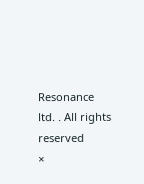Resonance ltd. . All rights reserved
×